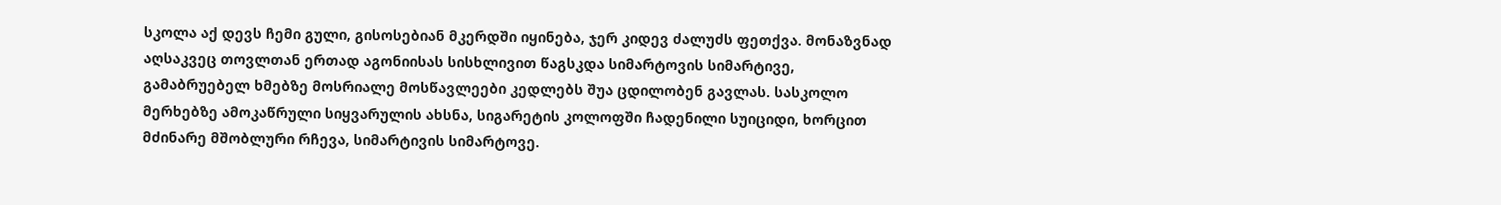სკოლა აქ დევს ჩემი გული, გისოსებიან მკერდში იყინება, ჯერ კიდევ ძალუძს ფეთქვა. მონაზვნად აღსაკვეც თოვლთან ერთად აგონიისას სისხლივით წაგსკდა სიმარტოვის სიმარტივე, გამაბრუებელ ხმებზე მოსრიალე მოსწავლეები კედლებს შუა ცდილობენ გავლას. სასკოლო მერხებზე ამოკაწრული სიყვარულის ახსნა, სიგარეტის კოლოფში ჩადენილი სუიციდი, ხორცით მძინარე მშობლური რჩევა, სიმარტივის სიმარტოვე.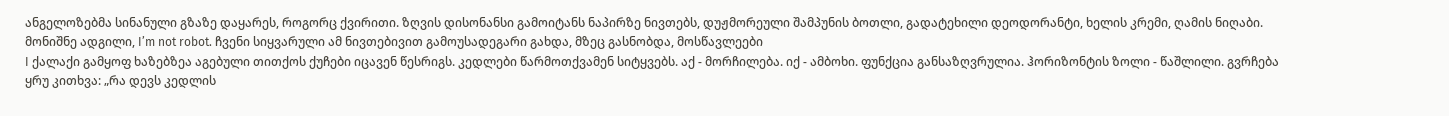ანგელოზებმა სინანული გზაზე დაყარეს, როგორც ქვირითი. ზღვის დისონანსი გამოიტანს ნაპირზე ნივთებს, დუჟმორეული შამპუნის ბოთლი, გადატეხილი დეოდორანტი, ხელის კრემი, ღამის ნიღაბი. მონიშნე ადგილი, I’m not robot. ჩვენი სიყვარული ამ ნივთებივით გამოუსადეგარი გახდა, მზეც გასნობდა, მოსწავლეები
I ქალაქი გამყოფ ხაზებზეა აგებული თითქოს ქუჩები იცავენ წესრიგს. კედლები წარმოთქვამენ სიტყვებს. აქ - მორჩილება. იქ - ამბოხი. ფუნქცია განსაზღვრულია. ჰორიზონტის ზოლი - წაშლილი. გვრჩება ყრუ კითხვა: „რა დევს კედლის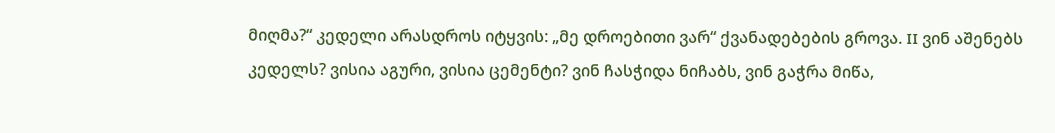მიღმა?“ კედელი არასდროს იტყვის: „მე დროებითი ვარ“ ქვანადებების გროვა. II ვინ აშენებს კედელს? ვისია აგური, ვისია ცემენტი? ვინ ჩასჭიდა ნიჩაბს, ვინ გაჭრა მიწა,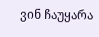ვინ ჩაუყარა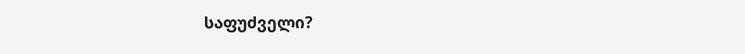საფუძველი?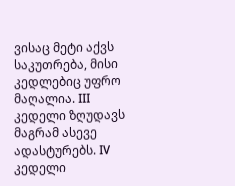ვისაც მეტი აქვს საკუთრება, მისი კედლებიც უფრო მაღალია. III კედელი ზღუდავს მაგრამ ასევე ადასტურებს. IV კედელი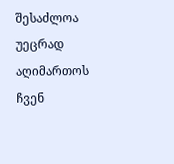შესაძლოა უეცრად აღიმართოს ჩვენ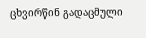ცხვირწინ გადაცმული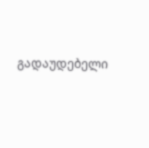გადაუდებელი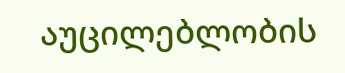აუცილებლობის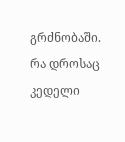გრძნობაში. რა დროსაც კედელი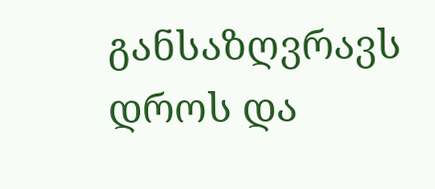განსაზღვრავს დროს და